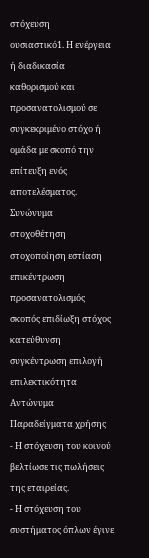στόχευση
ουσιαστικό1. Η ενέργεια ή διαδικασία καθορισμού και προσανατολισμού σε συγκεκριμένο στόχο ή ομάδα με σκοπό την επίτευξη ενός αποτελέσματος.
Συνώνυμα
στοχοθέτηση στοχοποίηση εστίαση επικέντρωση προσανατολισμός σκοπός επιδίωξη στόχος κατεύθυνση συγκέντρωση επιλογή επιλεκτικότητα
Αντώνυμα
Παραδείγματα χρήσης
- Η στόχευση του κοινού βελτίωσε τις πωλήσεις της εταιρείας.
- Η στόχευση του συστήματος όπλων έγινε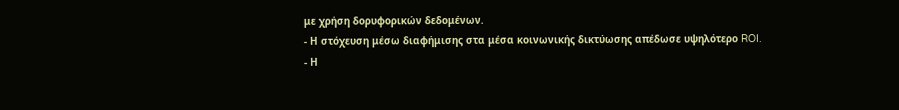με χρήση δορυφορικών δεδομένων.
- Η στόχευση μέσω διαφήμισης στα μέσα κοινωνικής δικτύωσης απέδωσε υψηλότερο ROI.
- Η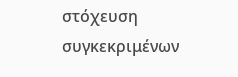στόχευση συγκεκριμένων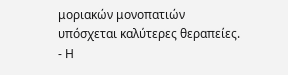μοριακών μονοπατιών υπόσχεται καλύτερες θεραπείες.
- Η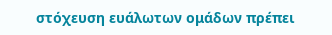στόχευση ευάλωτων ομάδων πρέπει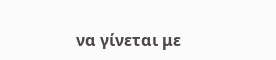να γίνεται με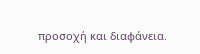προσοχή και διαφάνεια.